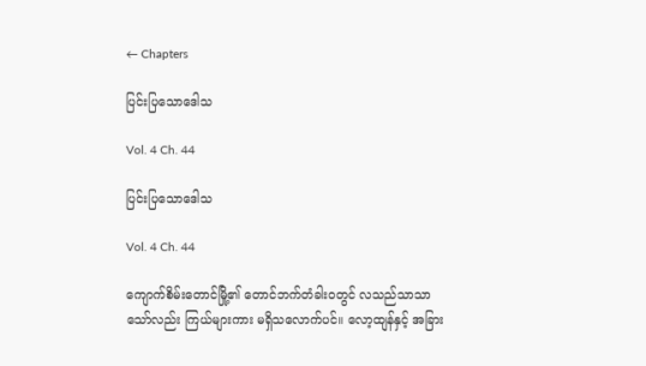← Chapters

ပြင်းပြသောဒေါသ

Vol. 4 Ch. 44

ပြင်းပြသောဒေါသ

Vol. 4 Ch. 44

ကျောက်စိမ်းတောင်မြို့၏ တောင်ဘက်တံခါးဝတွင် လသည်သာသာသော်လည်း ကြယ်များကား မရှိသလောက်ပင်။ လော့ထျန်နှင့် အခြား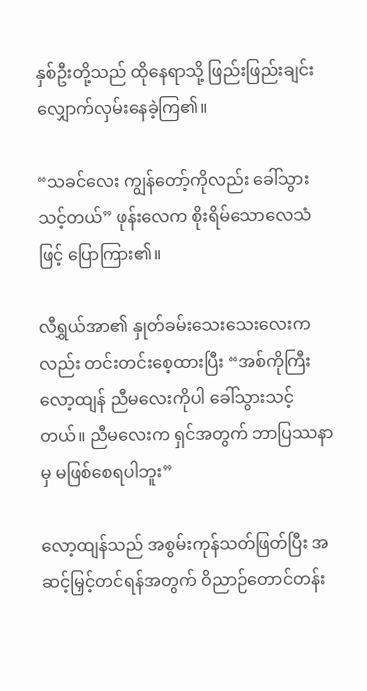နှစ်ဦးတို့သည် ထိုနေရာသို့ ဖြည်းဖြည်းချင်း လျှောက်လှမ်းနေခဲ့ကြ၏။

“သခင်လေး ကျွန်တော့်ကိုလည်း ခေါ်သွားသင့်တယ်” ဖုန်းလေက စိုးရိမ်သောလေသံဖြင့် ပြောကြား၏။

လီရွှယ်အာ၏ နှုတ်ခမ်းသေးသေးလေးကလည်း တင်းတင်းစေ့ထားပြီး “အစ်ကိုကြီးလော့ထျန် ညီမလေးကိုပါ ခေါ်သွားသင့်တယ်။ ညီမလေးက ရှင်အတွက် ဘာပြဿနာမှ မဖြစ်စေရပါဘူး”

လော့ထျန်သည် အစွမ်းကုန်သတ်ဖြတ်ပြီး အဆင့်မြှင့်တင်ရန်အတွက် ဝိညာဉ်တောင်တန်း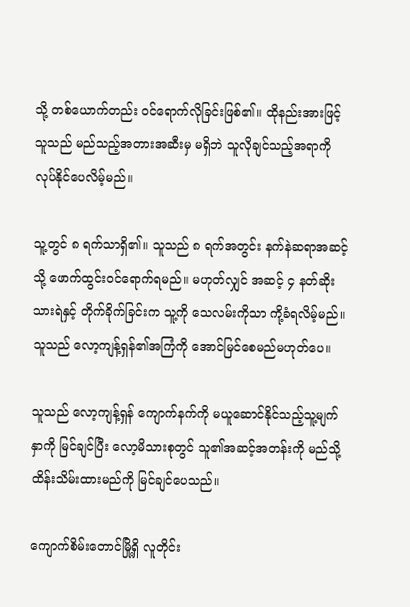သို့ တစ်ယောက်တည်း ဝင်ရောက်လိုခြင်းဖြစ်၏။ ထိုနည်းအားဖြင့် သူသည် မည်သည့်အတားအဆီးမှ မရှိဘဲ သူလိုချင်သည့်အရာကို လုပ်နိုင်ပေလိမ့်မည်။

သူ့တွင် ၈ ရက်သာရှိ၏။ သူသည် ၈ ရက်အတွင်း နက်နဲဆရာအဆင့်သို့ ဖောက်ထွင်းဝင်ရောက်ရမည်။ မဟုတ်လျှင် အဆင့် ၄ နတ်ဆိုးသားရဲနှင့် တိုက်ခိုက်ခြင်းက သူ့ကို သေလမ်းကိုသာ ကို့ခံရလိမ့်မည်။ သူသည် လော့ကျန့်ရှန်၏အကြံကို အောင်မြင်စေမည်မဟုတ်ပေ။

သူသည် လော့ကျန့်ရှန် ကျောက်နက်ကို မယူဆောင်နိုင်သည့်သူ့မျက်နှာကို မြင်ချင်ပြီး လော့မိသားစုတွင် သူ၏အဆင့်အတန်းကို မည်သို့ထိန်းသိမ်းထားမည်ကို မြင်ချင်ပေသည်။

ကျောက်စိမ်းတောင်မြို့ရှိ လူတိုင်း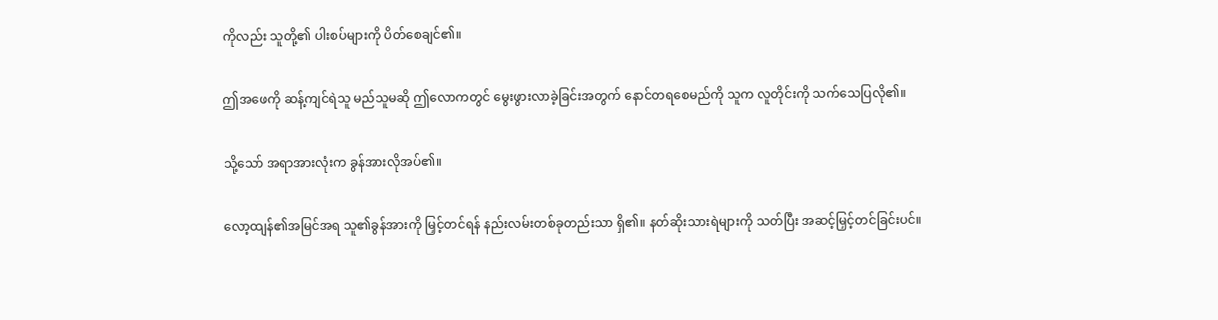ကိုလည်း သူတို့၏ ပါးစပ်များကို ပိတ်စေချင်၏။

ဤအဖေကို ဆန့်ကျင်ရဲသူ မည်သူမဆို ဤလောကတွင် မွေးဖွားလာခဲ့ခြင်းအတွက် နောင်တရစေမည်ကို သူက လူတိုင်းကို သက်သေပြလို၏။

သို့သော် အရာအားလုံးက ခွန်အားလိုအပ်၏။

လော့ထျန်၏အမြင်အရ သူ၏ခွန်အားကို မြှင့်တင်ရန် နည်းလမ်းတစ်ခုတည်းသာ ရှိ၏။ နတ်ဆိုးသားရဲများကို သတ်ပြီး အဆင့်မြှင့်တင်ခြင်းပင်။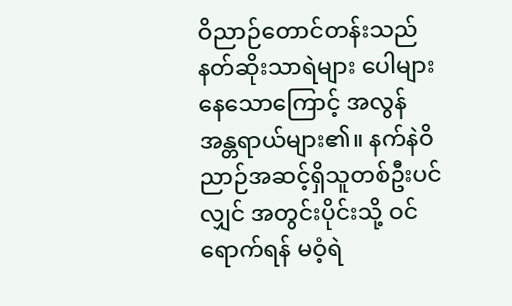ဝိညာဉ်တောင်တန်းသည် နတ်ဆိုးသာရဲများ ပေါများနေသောကြောင့် အလွန်အန္တရာယ်များ၏။ နက်နဲဝိညာဉ်အဆင့်ရှိသူတစ်ဦးပင်လျှင် အတွင်းပိုင်းသို့ ဝင်ရောက်ရန် မဝံ့ရဲ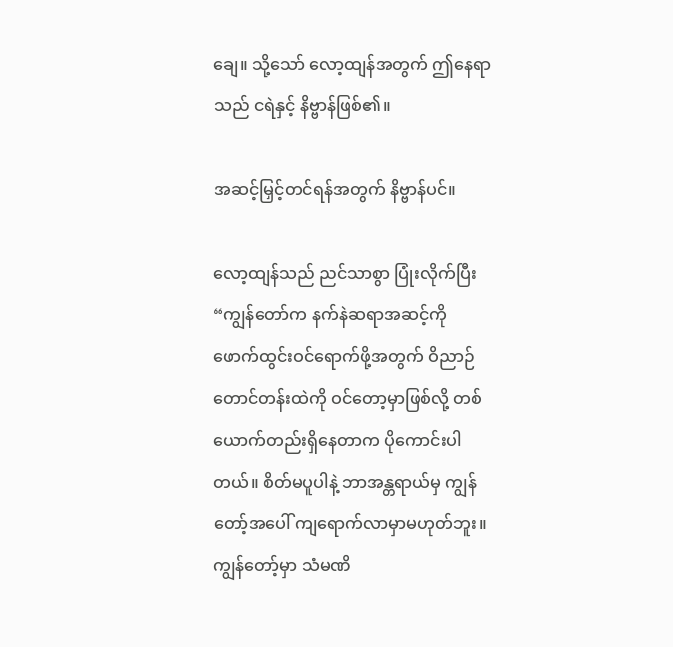ချေ။ သို့သော် လော့ထျန်အတွက် ဤနေရာသည် ငရဲနှင့် နိဗ္ဗာန်ဖြစ်၏။

အဆင့်မြှင့်တင်ရန်အတွက် နိဗ္ဗာန်ပင်။

လော့ထျန်သည် ညင်သာစွာ ပြုံးလိုက်ပြီး “ကျွန်တော်က နက်နဲဆရာအဆင့်ကို ဖောက်ထွင်းဝင်ရောက်ဖို့အတွက် ဝိညာဉ်တောင်တန်းထဲကို ဝင်တော့မှာဖြစ်လို့ တစ်ယောက်တည်းရှိနေတာက ပိုကောင်းပါတယ်။ စိတ်မပူပါနဲ့ ဘာအန္တရာယ်မှ ကျွန်တော့်အပေါ် ကျရောက်လာမှာမဟုတ်ဘူး။ ကျွန်တော့်မှာ သံမဏိ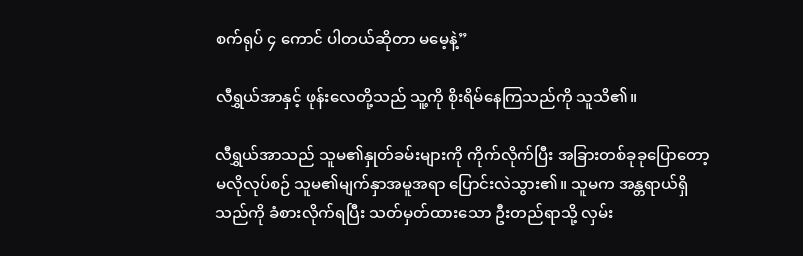စက်ရုပ် ၄ ကောင် ပါတယ်ဆိုတာ မမေ့နဲ့”

လီရွှယ်အာနှင့် ဖုန်းလေတို့သည် သူ့ကို စိုးရိမ်နေကြသည်ကို သူသိ၏။

လီရွှယ်အာသည် သူမ၏နှုတ်ခမ်းများကို ကိုက်လိုက်ပြီး အခြားတစ်ခုခုပြောတော့မလိုလုပ်စဉ် သူမ၏မျက်နှာအမူအရာ ပြောင်းလဲသွား၏။ သူမက အန္တရာယ်ရှိသည်ကို ခံစားလိုက်ရပြီး သတ်မှတ်ထားသော ဦးတည်ရာသို့ လှမ်း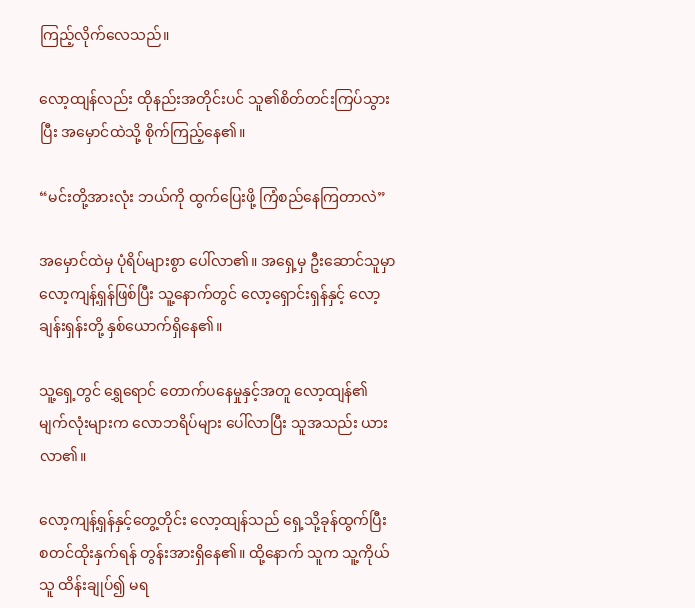ကြည့်လိုက်လေသည်။

လော့ထျန်လည်း ထိုနည်းအတိုင်းပင် သူ၏စိတ်တင်းကြပ်သွားပြီး အမှောင်ထဲသို့ စိုက်ကြည့်နေ၏။

“မင်းတို့အားလုံး ဘယ်ကို ထွက်ပြေးဖို့ ကြံစည်နေကြတာလဲ”

အမှောင်ထဲမှ ပုံရိပ်များစွာ ပေါ်လာ၏။ အရှေ့မှ ဦးဆောင်သူမှာ လော့ကျန့်ရှန်ဖြစ်ပြီး သူ့နောက်တွင် လော့ရှောင်းရှန်နှင့် လော့ချန်းရှန်းတို့ နှစ်ယောက်ရှိနေ၏။

သူ့ရှေ့တွင် ရွှေရောင် တောက်ပနေမှုနှင့်အတူ လော့ထျန်၏ မျက်လုံးများက လောဘရိပ်များ ပေါ်လာပြီး သူအသည်း ယားလာ၏။

လော့ကျန့်ရှန်နှင့်တွေ့တိုင်း လော့ထျန်သည် ရှေ့သို့ခုန်ထွက်ပြီး စတင်ထိုးနှက်ရန် တွန်းအားရှိနေ၏။ ထို့နောက် သူက သူ့ကိုယ်သူ ထိန်းချုပ်၍ မရ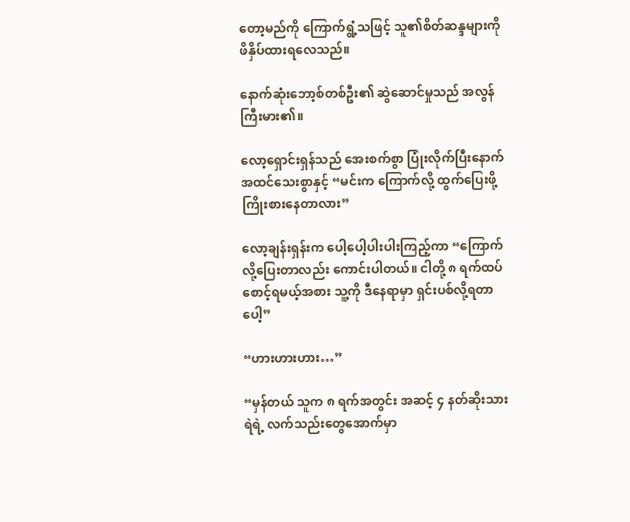တော့မည်ကို ကြောက်ရွံ့သဖြင့် သူ၏စိတ်ဆန္ဒများကို ဖိနှိပ်ထားရလေသည်။

နောက်ဆုံးဘော့စ်တစ်ဦး၏ ဆွဲဆောင်မှုသည် အလွန်ကြီးမား၏။

လော့ရှောင်းရှန်သည် အေးစက်စွာ ပြုံးလိုက်ပြီးနောက် အထင်သေးစွာနှင့် “မင်းက ကြောက်လို့ ထွက်ပြေးဖို့ ကြိုးစားနေတာလား”

လော့ချန်းရှန်းက ပေါ့ပေါ့ပါးပါးကြည့်ကာ “ကြောက်လို့ပြေးတာလည်း ကောင်းပါတယ်။ ငါတို့ ၈ ရက်ထပ်စောင့်ရမယ့်အစား သူ့ကို ဒီနေရာမှာ ရှင်းပစ်လို့ရတာပေါ့”

“ဟားဟားဟား…”

“မှန်တယ် သူက ၈ ရက်အတွင်း အဆင့် ၄ နတ်ဆိုးသားရဲရဲ့ လက်သည်းတွေအောက်မှာ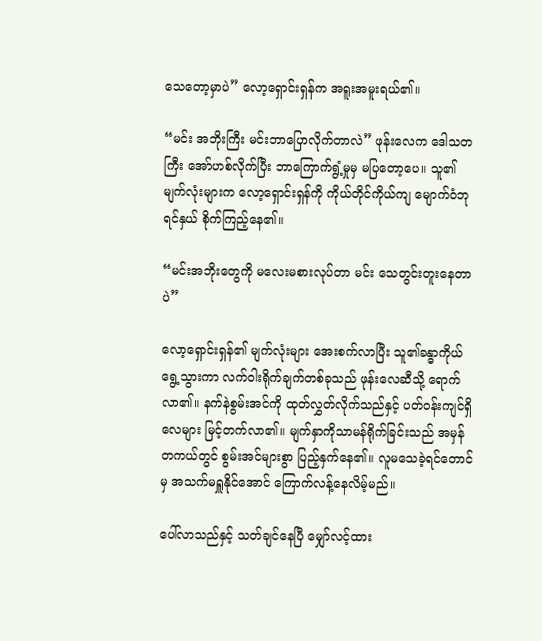သေတော့မှာပဲ” လော့ရှောင်းရှန်က အရူးအမူးရယ်၏။

“မင်း အဘိုးကြီး မင်းဘာပြောလိုက်တာလဲ” ဖုန်းလေက ဒေါသတကြီး အော်ဟစ်လိုက်ပြီး ဘာကြောက်ရွံ့မှုမှ မပြတော့ပေ။ သူ၏မျက်လုံးများက လော့ရှောင်းရှန်ကို ကိုယ်တိုင်ကိုယ်ကျ မျောက်ဝံဘုရင်နှယ် စိုက်ကြည့်နေ၏။

“မင်းအဘိုးတွေကို မလေးမစားလုပ်တာ မင်း သေတွင်းတူးနေတာပဲ”

လော့ရှောင်းရှန်၏ မျက်လုံးများ အေးစက်လာပြီး သူ၏ခန္ဓာကိုယ် ရွေ့သွားကာ လက်ဝါးရိုက်ချက်တစ်ခုသည် ဖုန်းလေဆီသို့ ရောက်လာ၏။ နက်နဲစွမ်းအင်ကို ထုတ်လွှတ်လိုက်သည်နှင့် ပတ်ဝန်းကျင်ရှိ လေများ မြင့်တက်လာ၏။ မျက်နှာကိုသာမန်ရိုက်ခြင်းသည် အမှန်တကယ်တွင် စွမ်းအင်များစွာ ပြည့်နှက်နေ၏။ လူမသေခဲ့ရင်တောင်မှ အသက်မရှူနိုင်အောင် ကြောက်လန့်နေလိမ့်မည်။

ပေါ်လာသည်နှင့် သတ်ချင်နေပြီ မျှော်လင့်ထား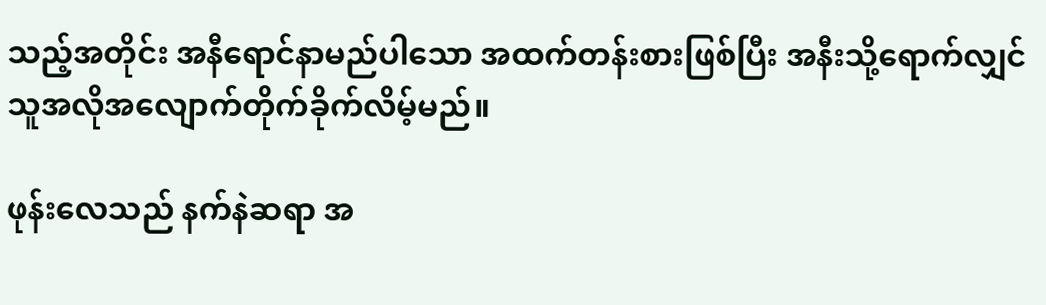သည့်အတိုင်း အနီရောင်နာမည်ပါသော အထက်တန်းစားဖြစ်ပြီး အနီးသို့ရောက်လျှင် သူအလိုအလျောက်တိုက်ခိုက်လိမ့်မည်။

ဖုန်းလေသည် နက်နဲဆရာ အ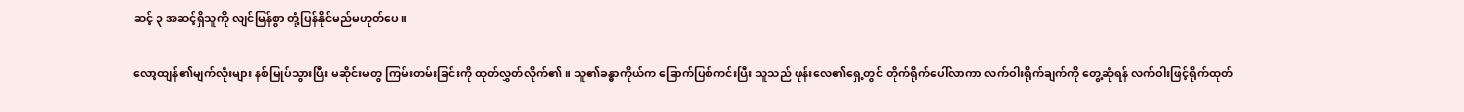ဆင့် ၃ အဆင့်ရှိသူကို လျင်မြန်စွာ တုံ့ပြန်နိုင်မည်မဟုတ်ပေ။

လော့ထျန်၏မျက်လုံးများ နစ်မြုပ်သွားပြီး မဆိုင်းမတွ ကြမ်းတမ်းခြင်းကို ထုတ်လွှတ်လိုက်၏။ သူ၏ခန္ဓာကိုယ်က ခြောက်ပြစ်ကင်းပြီး သူသည် ဖုန်းလေ၏ရှေ့တွင် တိုက်ရိုက်ပေါ်လာကာ လက်ဝါးရိုက်ချက်ကို တွေ့ဆုံရန် လက်ဝါးဖြင့်ရိုက်ထုတ်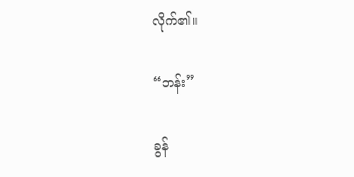လိုက်၏။

“ဘန်း”

ခွန်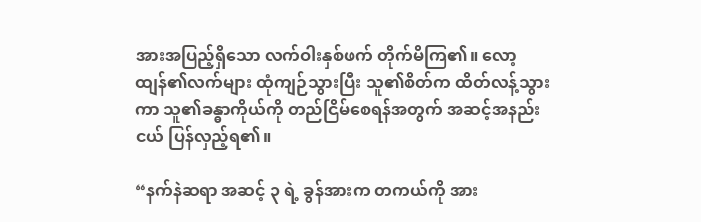အားအပြည့်ရှိသော လက်ဝါးနှစ်ဖက် တိုက်မိကြ၏။ လော့ထျန်၏လက်များ ထုံကျဉ်သွားပြီး သူ၏စိတ်က ထိတ်လန့်သွားကာ သူ၏ခန္ဓာကိုယ်ကို တည်ငြိမ်စေရန်အတွက် အဆင့်အနည်းငယ် ပြန်လှည့်ရ၏။

“နက်နဲဆရာ အဆင့် ၃ ရဲ့ ခွန်အားက တကယ်ကို အား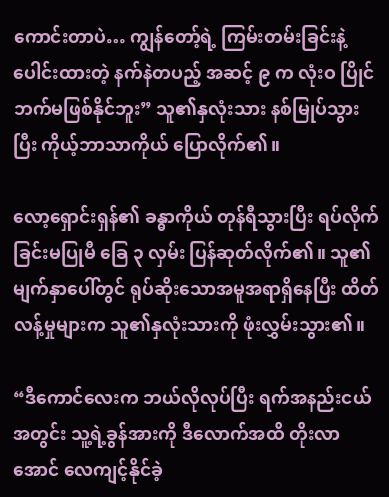ကောင်းတာပဲ… ကျွန်တော့်ရဲ့ ကြမ်းတမ်းခြင်းနဲ့ ပေါင်းထားတဲ့ နက်နဲတပည့် အဆင့် ၉ က လုံးဝ ပြိုင်ဘက်မဖြစ်နိုင်ဘူး” သူ၏နှလုံးသား နစ်မြုပ်သွားပြီး ကိုယ့်ဘာသာကိုယ် ပြောလိုက်၏။

လော့ရှောင်းရှန်၏ ခန္ဓာကိုယ် တုန်ရီသွားပြီး ရပ်လိုက်ခြင်းမပြုမီ ခြေ ၃ လှမ်း ပြန်ဆုတ်လိုက်၏။ သူ၏မျက်နှာပေါ်တွင် ရုပ်ဆိုးသောအမူအရာရှိနေပြီး ထိတ်လန့်မှုများက သူ၏နှလုံးသားကို ဖုံးလွှမ်းသွား၏။

“ဒီကောင်လေးက ဘယ်လိုလုပ်ပြီး ရက်အနည်းငယ်အတွင်း သူ့ရဲ့ခွန်အားကို ဒီလောက်အထိ တိုးလာအောင် လေကျင့်နိုင်ခဲ့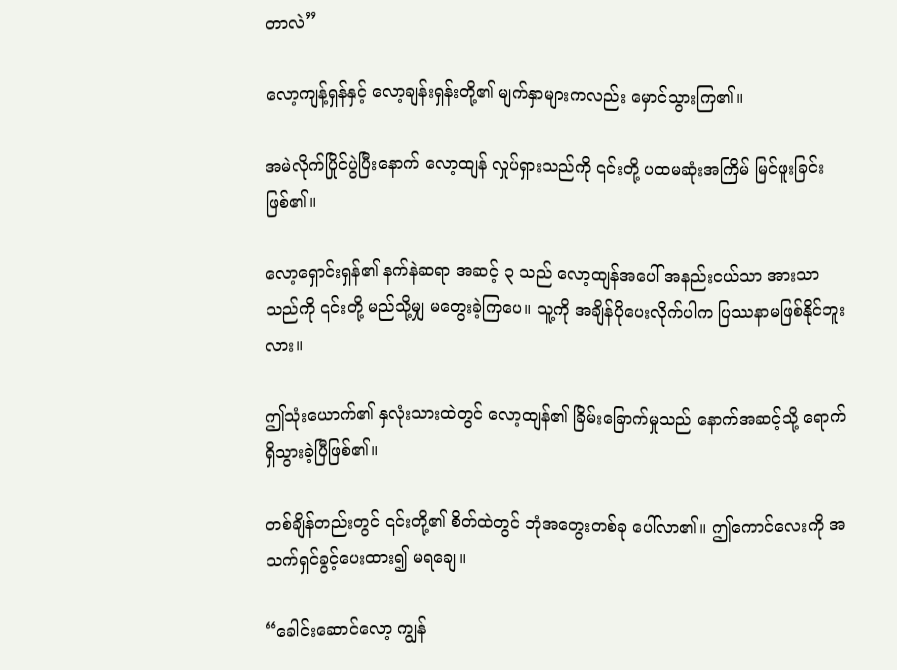တာလဲ”

လော့ကျန့်ရှန်နှင့် လော့ချန်းရှန်းတို့၏ မျက်နှာများကလည်း မှောင်သွားကြ၏။

အမဲလိုက်ပြိုင်ပွဲပြီးနောက် လော့ထျန် လှုပ်ရှားသည်ကို ၎င်းတို့ ပထမဆုံးအကြိမ် မြင်ဖူးခြင်းဖြစ်၏။

လော့ရှောင်းရှန်၏ နက်နဲဆရာ အဆင့် ၃ သည် လော့ထျန်အပေါ် အနည်းငယ်သာ အားသာသည်ကို ၎င်းတို့ မည်သို့မျှ မတွေးခဲ့ကြပေ။ သူ့ကို အချိန်ပိုပေးလိုက်ပါက ပြဿနာမဖြစ်နိုင်ဘူးလား။

ဤသုံးယောက်၏ နှလုံးသားထဲတွင် လော့ထျန်၏ ခြိမ်းခြောက်မှုသည် နောက်အဆင့်သို့ ရောက်ရှိသွားခဲ့ပြီဖြစ်၏။

တစ်ချိန်တည်းတွင် ၎င်းတို့၏ စိတ်ထဲတွင် ဘုံအတွေးတစ်ခု ပေါ်လာ၏။ ဤကောင်လေးကို အသက်ရှင်ခွင့်ပေးထား၍ မရချေ။

“ခေါင်းဆောင်လော့ ကျွန်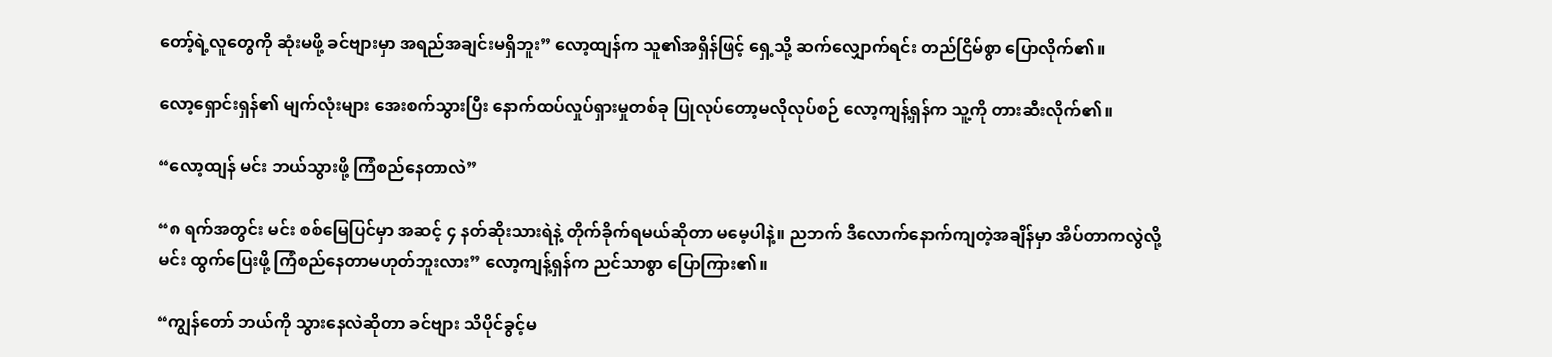တော့်ရဲ့လူတွေကို ဆုံးမဖို့ ခင်ဗျားမှာ အရည်အချင်းမရှိဘူး” လော့ထျန်က သူ၏အရှိန်ဖြင့် ရှေ့သို့ ဆက်လျှောက်ရင်း တည်ငြိမ်စွာ ပြောလိုက်၏။

လော့ရှောင်းရှန်၏ မျက်လုံးများ အေးစက်သွားပြီး နောက်ထပ်လှုပ်ရှားမှုတစ်ခု ပြုလုပ်တော့မလိုလုပ်စဉ် လော့ကျန့်ရှန်က သူ့ကို တားဆီးလိုက်၏။

“လော့ထျန် မင်း ဘယ်သွားဖို့ ကြံစည်နေတာလဲ”

“၈ ရက်အတွင်း မင်း စစ်မြေပြင်မှာ အဆင့် ၄ နတ်ဆိုးသားရဲနဲ့ တိုက်ခိုက်ရမယ်ဆိုတာ မမေ့ပါနဲ့။ ညဘက် ဒီလောက်နောက်ကျတဲ့အချိန်မှာ အိပ်တာကလွဲလို့ မင်း ထွက်ပြေးဖို့ ကြံစည်နေတာမဟုတ်ဘူးလား” လော့ကျန့်ရှန်က ညင်သာစွာ ပြောကြား၏။

“ကျွန်တော် ဘယ်ကို သွားနေလဲဆိုတာ ခင်ဗျား သိပိုင်ခွင့်မ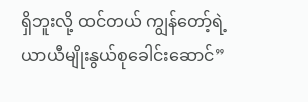ရှိဘူးလို့ ထင်တယ် ကျွန်တော့်ရဲ့ ယာယီမျိုးနွယ်စုခေါင်းဆောင်”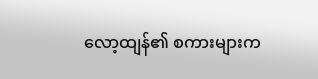လော့ထျန်၏ စကားများက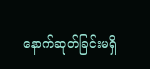နောက်ဆုတ်ခြင်းမရှိ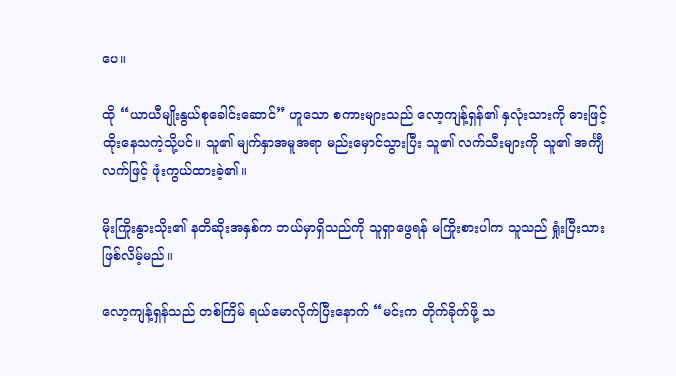ပေ။

ထို “ယာယီမျိုးနွယ်စုခေါင်းဆောင်” ဟူသော စကားများသည် လော့ကျန့်ရှန်၏ နှလုံးသားကို ဓားဖြင့် ထိုးနေသကဲ့သို့ပင်။ သူ၏ မျက်နှာအမူအရာ မည်းမှောင်သွားပြီး သူ၏ လက်သီးများကို သူ၏ အင်္ကျီလက်ဖြင့် ဖုံးကွယ်ထားခဲ့၏။

မိုးကြိုးနွားသိုး၏ နတိဆိုးအနှစ်က ဘယ်မှာရှိသည်ကို သူရှာဖွေရန် မကြိုးစားပါက သူသည် ရှုံးပြီးသား ဖြစ်လိမ့်မည်။

လော့ကျန့်ရှန်သည် တစ်ကြိမ် ရယ်မောလိုက်ပြီးနောက် “မင်းက တိုက်ခိုက်ဖို့ သ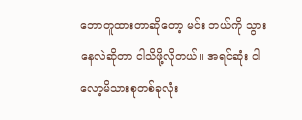ဘောတူထားတာဆိုတော့ မင်း ဘယ်ကို သွားနေလဲဆိုတာ ငါသိဖို့လိုတယ်။ အရင်ဆုံး ငါ လော့မိသားစုတစ်ခုလုံး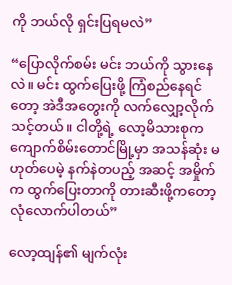ကို ဘယ်လို ရှင်းပြရမလဲ”

“ပြောလိုက်စမ်း မင်း ဘယ်ကို သွားနေလဲ။ မင်း ထွက်ပြေးဖို့ ကြံစည်နေရင်တော့ အဲဒီအတွေးကို လက်လျှော့လိုက်သင့်တယ်။ ငါတို့ရဲ့ လော့မိသားစုက ကျောက်စိမ်းတောင်မြို့မှာ အသန်ဆုံး မဟုတ်ပေမဲ့ နက်နဲတပည့် အဆင့် အမှိုက်က ထွက်ပြေးတာကို တားဆီးဖို့ကတော့ လုံလောက်ပါတယ်”

လော့ထျန်၏ မျက်လုံး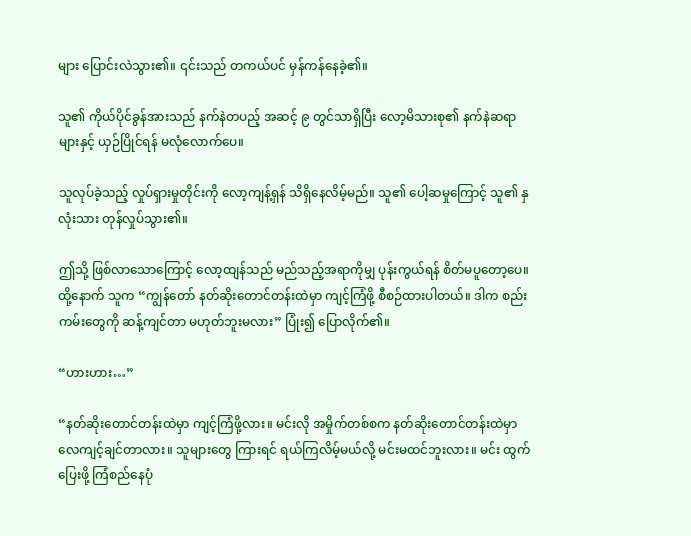များ ပြောင်းလဲသွား၏။ ၎င်းသည် တကယ်ပင် မှန်ကန်နေခဲ့၏။

သူ၏ ကိုယ်ပိုင်ခွန်အားသည် နက်နဲတပည့် အဆင့် ၉ တွင်သာရှိပြီး လော့မိသားစု၏ နက်နဲဆရာများနှင့် ယှဉ်ပြိုင်ရန် မလုံလောက်ပေ။

သူလုပ်ခဲ့သည့် လှုပ်ရှားမှုတိုင်းကို လော့ကျန့်ရှန် သိရှိနေလိမ့်မည်။ သူ၏ ပေါ့ဆမှုကြောင့် သူ၏ နှလုံးသား တုန်လှုပ်သွား၏။

ဤသို့ ဖြစ်လာသောကြောင့် လော့ထျန်သည် မည်သည့်အရာကိုမျှ ပုန်းကွယ်ရန် စိတ်မပူတော့ပေ။ ထို့နောက် သူက “ကျွန်တော် နတ်ဆိုးတောင်တန်းထဲမှာ ကျင့်ကြံဖို့ စီစဉ်ထားပါတယ်။ ဒါက စည်းကမ်းတွေကို ဆန့်ကျင်တာ မဟုတ်ဘူးမလား” ပြုံး၍ ပြောလိုက်၏။

“ဟားဟား…”

“နတ်ဆိုးတောင်တန်းထဲမှာ ကျင့်ကြံဖို့လား။ မင်းလို အမှိုက်တစ်စက နတ်ဆိုးတောင်တန်းထဲမှာ လေကျင့်ချင်တာလား။ သူများတွေ ကြားရင် ရယ်ကြလိမ့်မယ်လို့ မင်းမထင်ဘူးလား။ မင်း ထွက်ပြေးဖို့ ကြံစည်နေပုံ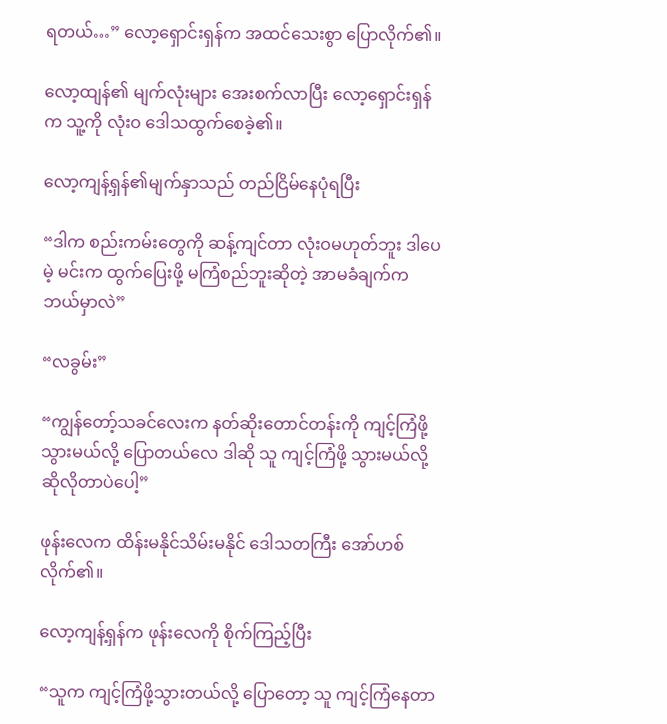ရတယ်…” လော့ရှောင်းရှန်က အထင်သေးစွာ ပြောလိုက်၏။

လော့ထျန်၏ မျက်လုံးများ အေးစက်လာပြီး လော့ရှောင်းရှန်က သူ့ကို လုံးဝ ဒေါသထွက်စေခဲ့၏။

လော့ကျန့်ရှန်၏မျက်နှာသည် တည်ငြိမ်နေပုံရပြီး

“ဒါက စည်းကမ်းတွေကို ဆန့်ကျင်တာ လုံးဝမဟုတ်ဘူး ဒါပေမဲ့ မင်းက ထွက်ပြေးဖို့ မကြံစည်ဘူးဆိုတဲ့ အာမခံချက်က ဘယ်မှာလဲ”

“လခွမ်း”

“ကျွန်တော့်သခင်လေးက နတ်ဆိုးတောင်တန်းကို ကျင့်ကြံဖို့သွားမယ်လို့ ပြောတယ်လေ ဒါဆို သူ ကျင့်ကြံဖို့ သွားမယ်လို့ ဆိုလိုတာပဲပေါ့”

ဖုန်းလေက ထိန်းမနိုင်သိမ်းမနိုင် ဒေါသတကြီး အော်ဟစ်လိုက်၏။

လော့ကျန့်ရှန်က ဖုန်းလေကို စိုက်ကြည့်ပြီး

“သူက ကျင့်ကြံဖို့သွားတယ်လို့ ပြောတော့ သူ ကျင့်ကြံနေတာ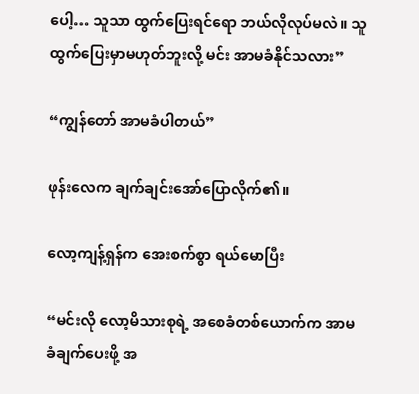ပေါ့… သူသာ ထွက်ပြေးရင်ရော ဘယ်လိုလုပ်မလဲ။ သူ ထွက်ပြေးမှာမဟုတ်ဘူးလို့ မင်း အာမခံနိုင်သလား”

“ကျွန်တော် အာမခံပါတယ်”

ဖုန်းလေက ချက်ချင်းအော်ပြောလိုက်၏။

လော့ကျန့်ရှန်က အေးစက်စွာ ရယ်မောပြီး

“မင်းလို လော့မိသားစုရဲ့ အစေခံတစ်ယောက်က အာမခံချက်ပေးဖို့ အ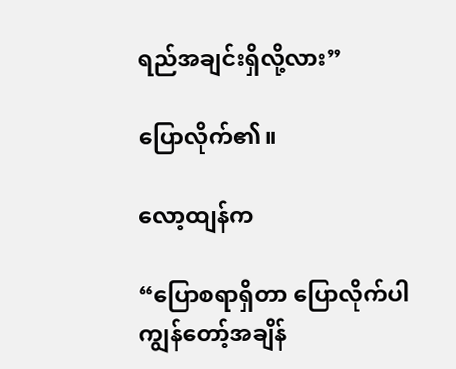ရည်အချင်းရှိလို့လား”

ပြောလိုက်၏။

လော့ထျန်က

“ပြောစရာရှိတာ ပြောလိုက်ပါ ကျွန်တော့်အချိန်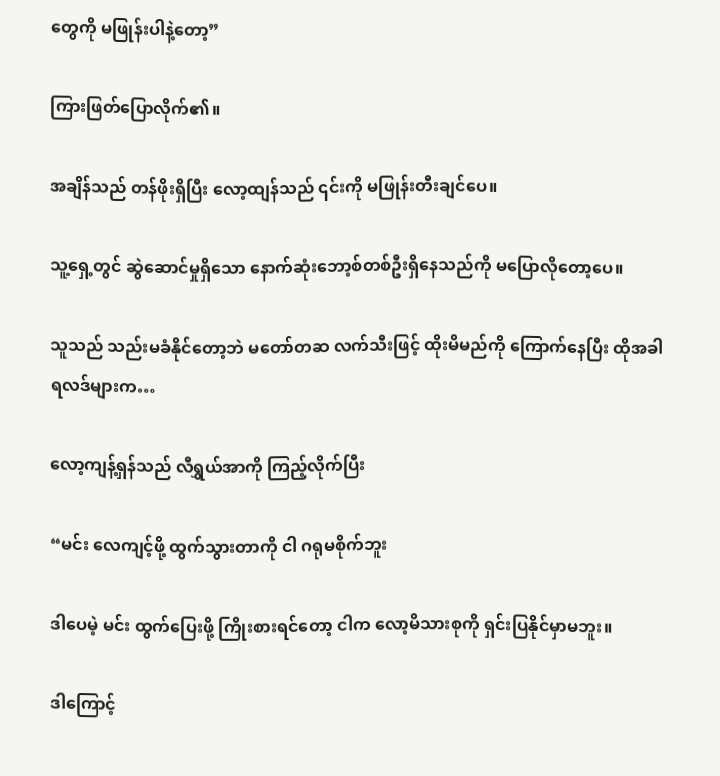တွေကို မဖြုန်းပါနဲ့တော့”

ကြားဖြတ်ပြောလိုက်၏။

အချိန်သည် တန်ဖိုးရှိပြီး လော့ထျန်သည် ၎င်းကို မဖြုန်းတီးချင်ပေ။

သူ့ရှေ့တွင် ဆွဲဆောင်မှုရှိသော နောက်ဆုံးဘော့စ်တစ်ဦးရှိနေသည်ကို မပြောလိုတော့ပေ။

သူသည် သည်းမခံနိုင်တော့ဘဲ မတော်တဆ လက်သီးဖြင့် ထိုးမိမည်ကို ကြောက်နေပြီး ထိုအခါ ရလဒ်များက…

လော့ကျန့်ရှန်သည် လီရွှယ်အာကို ကြည့်လိုက်ပြီး

“မင်း လေကျင့်ဖို့ ထွက်သွားတာကို ငါ ဂရုမစိုက်ဘူး

ဒါပေမဲ့ မင်း ထွက်ပြေးဖို့ ကြိုးစားရင်တော့ ငါက လော့မိသားစုကို ရှင်းပြနိုင်မှာမဘူး။

ဒါကြောင့်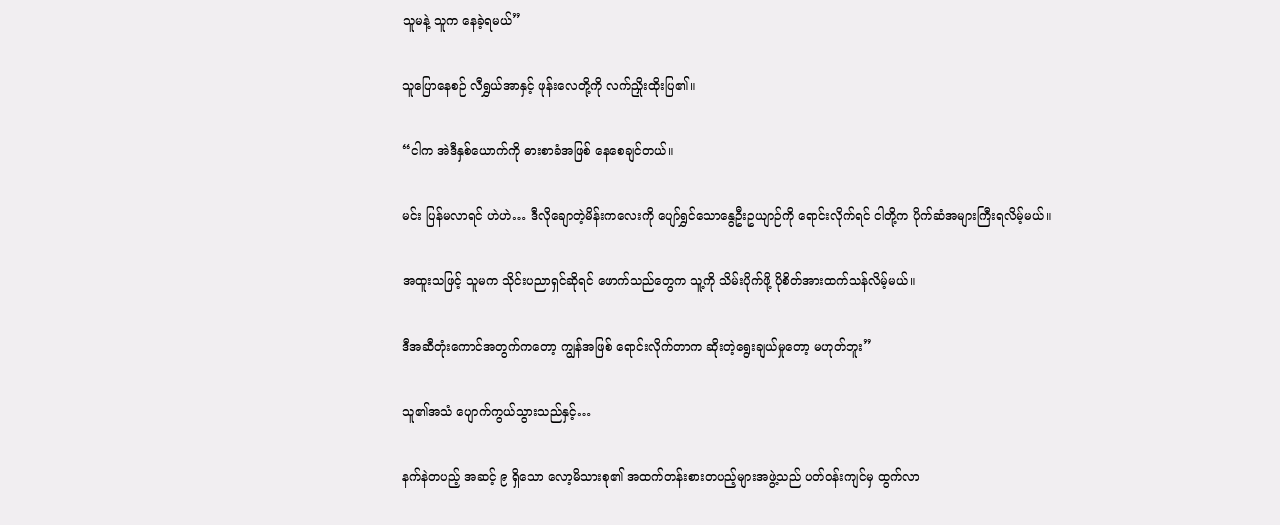သူမနဲ့ သူက နေခဲ့ရမယ်”

သူပြောနေစဉ် လီရွှယ်အာနှင့် ဖုန်းလေတို့ကို လက်ညှိုးထိုးပြ၏။

“ငါက အဲဒီနှစ်ယောက်ကို ဓားစာခံအဖြစ် နေစေချင်တယ်။

မင်း ပြန်မလာရင် ဟဲဟဲ… ဒီလိုချောတဲ့မိန်းကလေးကို ပျော်ရွှင်သောနွေဦးဥယျာဉ်ကို ရောင်းလိုက်ရင် ငါတို့က ပိုက်ဆံအများကြီးရလိမ့်မယ်။

အထူးသဖြင့် သူမက သိုင်းပညာရှင်ဆိုရင် ဖောက်သည်တွေက သူ့ကို သိမ်းပိုက်ဖို့ ပိုစိတ်အားထက်သန်လိမ့်မယ်။

ဒီအဆီတုံးကောင်အတွက်ကတော့ ကျွန်အဖြစ် ရောင်းလိုက်တာက ဆိုးတဲ့ရွေးချယ်မှုတော့ မဟုတ်ဘူး”

သူ၏အသံ ပျောက်ကွယ်သွားသည်နှင့်…

နက်နဲတပည့် အဆင့် ၉ ရှိသော လော့မိသားစု၏ အထက်တန်းစားတပည့်များအဖွဲ့သည် ပတ်ဝန်းကျင်မှ ထွက်လာ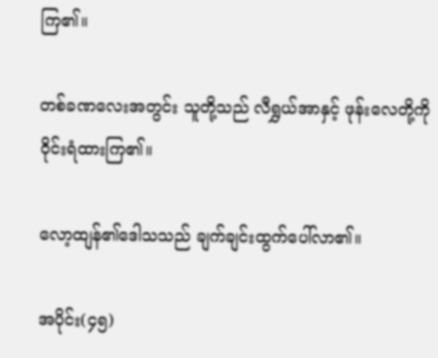ကြ၏။

တစ်ခဏလေးအတွင်း သူတို့သည် လီရွှယ်အာနှင့် ဖုန်းလေတို့ကို ဝိုင်းရံထားကြ၏။

လော့ထျန်၏ဒေါသသည် ချက်ချင်းထွက်ပေါ်လာ၏။

အပိုင်း(၄၅)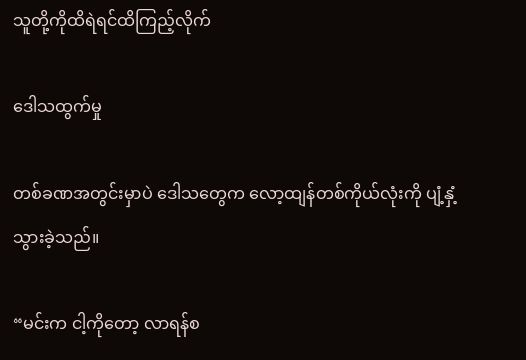သူတို့ကိုထိရဲရင်ထိကြည့်လိုက်

ဒေါသထွက်မှု

တစ်ခဏအတွင်းမှာပဲ ဒေါသတွေက လော့ထျန်တစ်ကိုယ်လုံးကို ပျံ့နှံ့သွားခဲ့သည်။

“မင်းက ငါ့ကိုတော့ လာရန်စ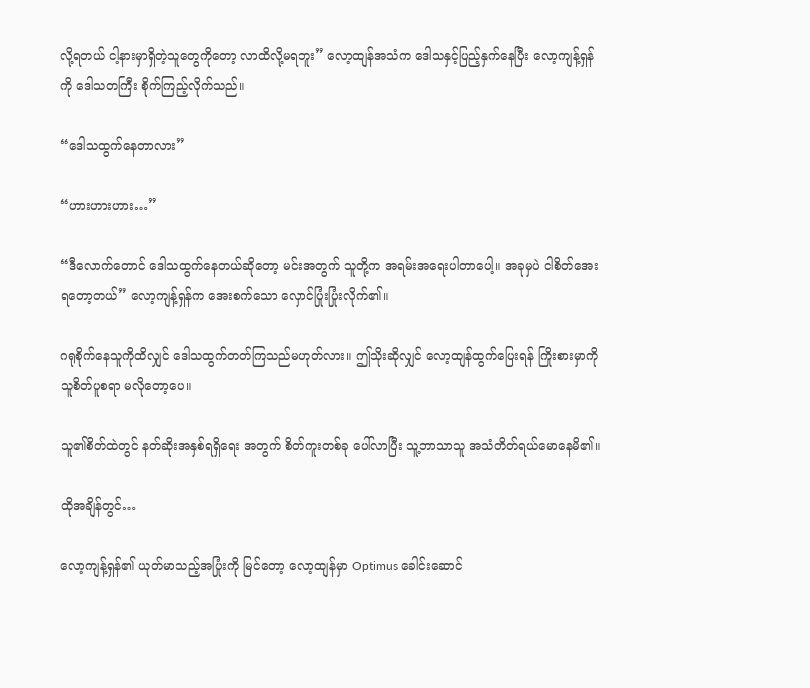လို့ရတယ် ငါ့နားမှာရှိတဲ့သူတွေကိုတော့ လာထိလို့မရဘူး” လော့ထျန်အသံက ဒေါသနှင့်ပြည့်နှက်နေပြီး လော့ကျန့်ရှန်ကို ဒေါသတကြီး စိုက်ကြည့်လိုက်သည်။

“ဒေါသထွက်နေတာလား”

“ဟားဟားဟား…”

“ဒီလောက်တောင် ဒေါသထွက်နေတယ်ဆိုတော့ မင်းအတွက် သူတို့က အရမ်းအရေးပါတာပေါ့။ အခုမှပဲ ငါစိတ်အေးရတော့တယ်” လော့ကျန့်ရှန်က အေးစက်သော လှောင်ပြုံးပြုံးလိုက်၏။

ဂရုစိုက်နေသူကိုထိလျှင် ဒေါသထွက်တတ်ကြသည်မဟုတ်လား။ ဤသိုးဆိုလျှင် လော့ထျန်ထွက်ပြေးရန် ကြိုးစားမှာကို သူစိတ်ပူစရာ မလိုတော့ပေ။

သူ၏စိတ်ထဲတွင် နတ်ဆိုးအနှစ်ရရှိရေး အတွက် စိတ်ကူးတစ်ခု ပေါ်လာပြီး သူ့ဘာသာသူ အသံတိတ်ရယ်မောနေမိ၏။

ထိုအချိန်တွင်…

လော့ကျန့်ရှန်၏ ယုတ်မာသည့်အပြုံးကို မြင်တော့ လော့ထျန်မှာ Optimus ခေါင်းဆောင်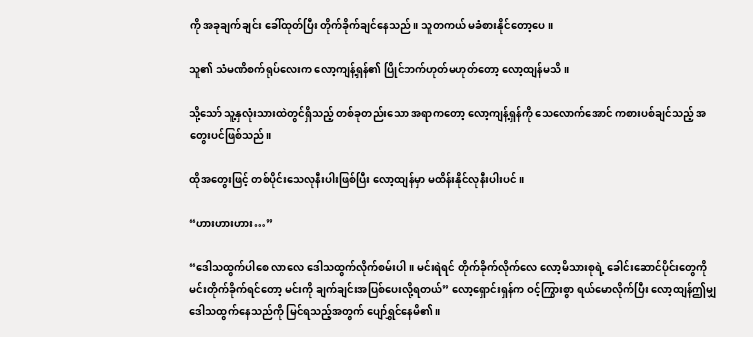ကို အခုချက်ချင်း ခေါ်ထုတ်ပြီး တိုက်ခိုက်ချင်နေသည်။ သူတကယ် မခံစားနိုင်တော့ပေ။

သူ၏ သံမဏိစက်ရုပ်လေးက လော့ကျန့်ရှန်၏ ပြိုင်ဘက်ဟုတ်မဟုတ်တော့ လော့ထျန်မသိ။

သို့သော် သူ့နှလုံးသားထဲတွင်ရှိသည့် တစ်ခုတည်းသော အရာကတော့ လော့ကျန့်ရှန်ကို သေလောက်အောင် ကစားပစ်ချင်သည့် အတွေးပင်ဖြစ်သည်။

ထိုအတွေးဖြင့် တစ်ပိုင်းသေလုနီးပါးဖြစ်ပြီး လော့ထျန်မှာ မထိန်းနိုင်လုနီးပါးပင်။

“ဟားဟားဟား…”

“ဒေါသထွက်ပါစေ လာလေ ဒေါသထွက်လိုက်စမ်းပါ။ မင်းရဲရင် တိုက်ခိုက်လိုက်လေ လော့မိသားစုရဲ့ ခေါင်းဆောင်ပိုင်းတွေကို မင်းတိုက်ခိုက်ရင်တော့ မင်းကို ချက်ချင်းအပြစ်ပေးလို့ရတယ်” လော့ရှောင်းရှန်က ဝင့်ကြွားစွာ ရယ်မောလိုက်ပြီး လော့ထျန်ဤမျှ ဒေါသထွက်နေသည်ကို မြင်ရသည့်အတွက် ပျော်ရွှင်နေမိ၏။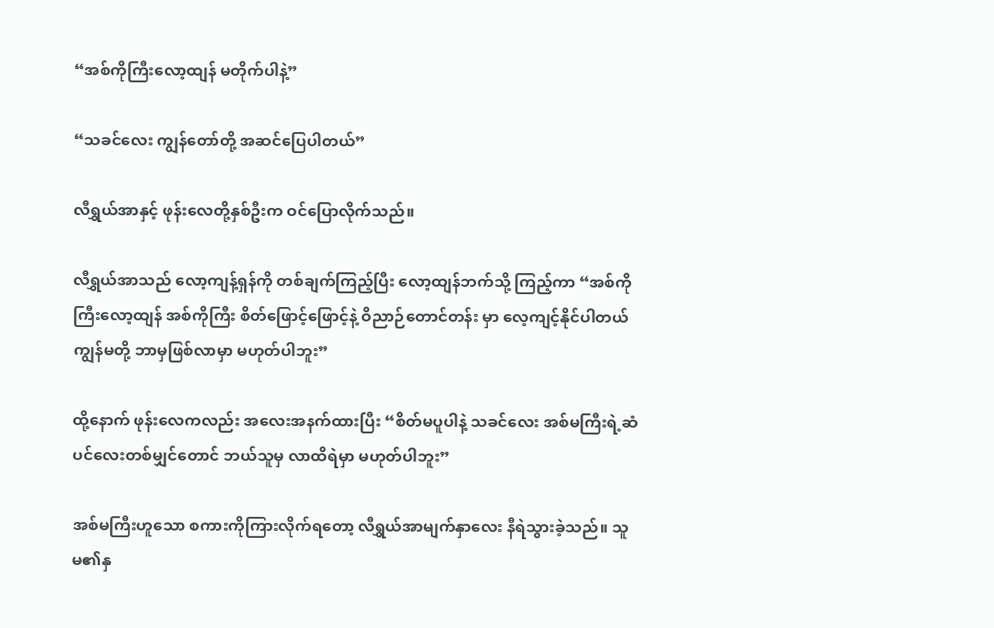“အစ်ကိုကြီးလော့ထျန် မတိုက်ပါနဲ့”

“သခင်လေး ကျွန်တော်တို့ အဆင်ပြေပါတယ်”

လီရွှယ်အာနှင့် ဖုန်းလေတို့နှစ်ဦးက ဝင်ပြောလိုက်သည်။

လီရွှယ်အာသည် လော့ကျန့်ရှန်ကို တစ်ချက်ကြည့်ပြီး လော့ထျန်ဘက်သို့ ကြည့်ကာ “အစ်ကိုကြီးလော့ထျန် အစ်ကိုကြီး စိတ်ဖြောင့်ဖြောင့်နဲ့ ဝိညာဉ်တောင်တန်း မှာ လေ့ကျင့်နိုင်ပါတယ် ကျွန်မတို့ ဘာမှဖြစ်လာမှာ မဟုတ်ပါဘူး”

ထို့နောက် ဖုန်းလေကလည်း အလေးအနက်ထားပြီး “စိတ်မပူပါနဲ့ သခင်လေး အစ်မကြီးရဲ့ဆံပင်လေးတစ်မျှင်တောင် ဘယ်သူမှ လာထိရဲမှာ မဟုတ်ပါဘူး”

အစ်မကြီးဟူသော စကားကိုကြားလိုက်ရတော့ လီရွှယ်အာမျက်နှာလေး နီရဲသွားခဲ့သည်။ သူမ၏နှ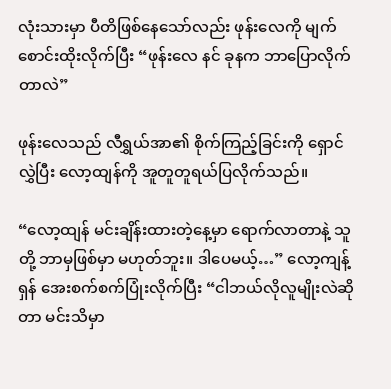လုံးသားမှာ ပီတိဖြစ်နေသော်လည်း ဖုန်းလေကို မျက်စောင်းထိုးလိုက်ပြီး “ဖုန်းလေ နင် ခုနက ဘာပြောလိုက်တာလဲ”

ဖုန်းလေသည် လီရွှယ်အာ၏ စိုက်ကြည့်ခြင်းကို ရှောင်လွှဲပြီး လော့ထျန်ကို အူတူတူရယ်ပြလိုက်သည်။

“လော့ထျန် မင်းချိန်းထားတဲ့နေ့မှာ ရောက်လာတာနဲ့ သူတို့ ဘာမှဖြစ်မှာ မဟုတ်ဘူး။ ဒါပေမယ့်…” လော့ကျန့်ရှန် အေးစက်စက်ပြုံးလိုက်ပြီး “ငါဘယ်လိုလူမျိုးလဲဆိုတာ မင်းသိမှာ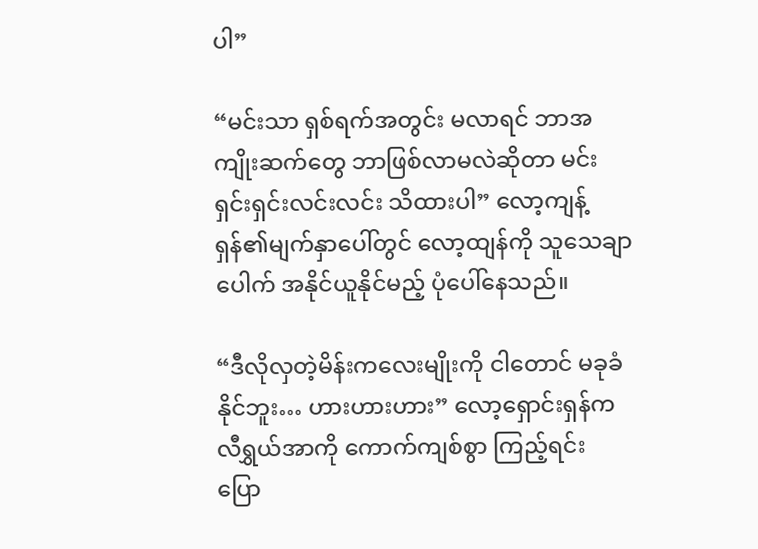ပါ”

“မင်းသာ ရှစ်ရက်အတွင်း မလာရင် ဘာအကျိုးဆက်တွေ ဘာဖြစ်လာမလဲဆိုတာ မင်းရှင်းရှင်းလင်းလင်း သိထားပါ” လော့ကျန့်ရှန်၏မျက်နှာပေါ်တွင် လော့ထျန်ကို သူသေချာပေါက် အနိုင်ယူနိုင်မည့် ပုံပေါ်နေသည်။

“ဒီလိုလှတဲ့မိန်းကလေးမျိုးကို ငါတောင် မခုခံနိုင်ဘူး… ဟားဟားဟား” လော့ရှောင်းရှန်က လီရွှယ်အာကို ကောက်ကျစ်စွာ ကြည့်ရင်း ပြော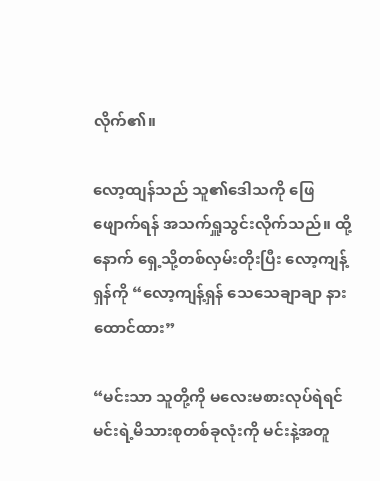လိုက်၏။

လော့ထျန်သည် သူ၏ဒေါသကို ဖြေဖျောက်ရန် အသက်ရှူသွင်းလိုက်သည်။ ထို့နောက် ရှေ့သို့တစ်လှမ်းတိုးပြီး လော့ကျန့်ရှန်ကို “လော့ကျန့်ရှန် သေသေချာချာ နားထောင်ထား”

“မင်းသာ သူတို့ကို မလေးမစားလုပ်ရဲရင် မင်းရဲ့မိသားစုတစ်ခုလုံးကို မင်းနဲ့အတူ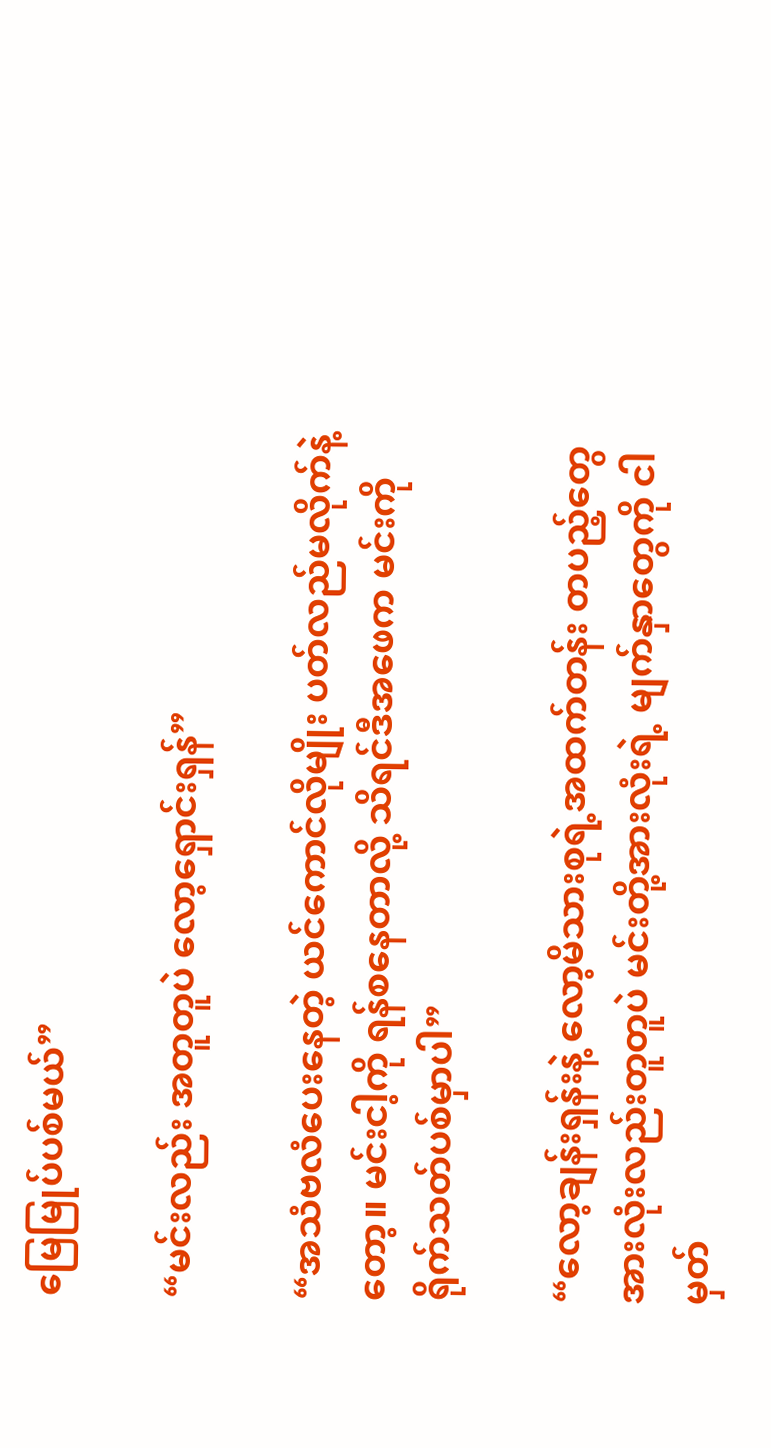မြေမြုပ်ပစ်မယ်”

“မင်းလည်း အတူတူပဲ လော့ရှောင်းရှန်”

“အသံဗလံပေးနေတဲ့ ယင်ကောင်လိုမျိုး ပတ်လည်မလိုက်နဲ့တော့။ မင်းငါ့ကို ရန်စနေတာလို့ သိရင်ဒီအဖေက မင်းကို ရိုက်သတ်ပစ်မှာပါ”

“လော့ချန်းရှန်းနဲ့ လော့မိသားစုရဲ့အထက်တန်း တပည့်တွေအားလုံးလည်းတူတူပဲ မင်းတို့အားလုံးရဲ့ မျက်နှာတွေကို ငါမှတ်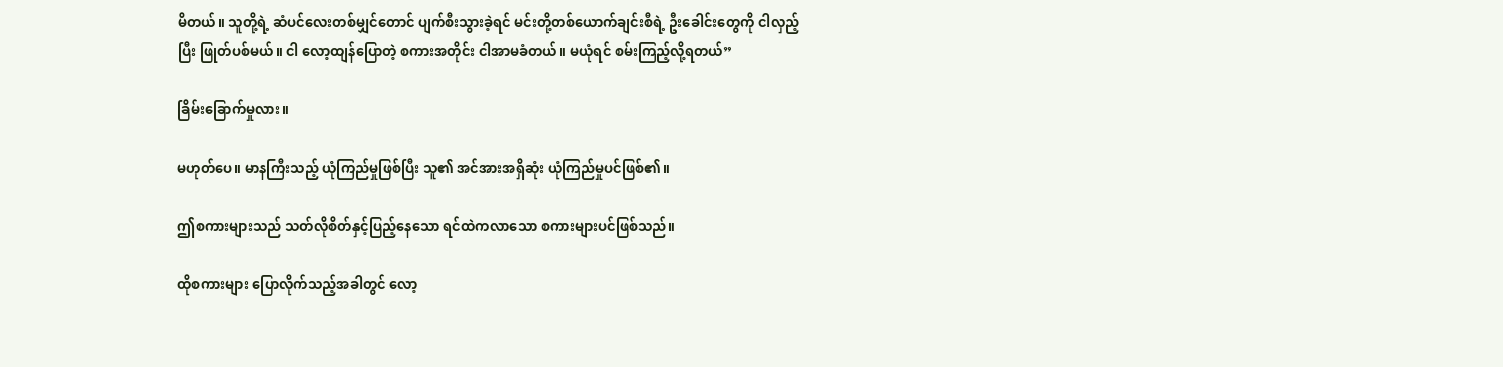မိတယ်။ သူတို့ရဲ့ ဆံပင်လေးတစ်မျှင်တောင် ပျက်စီးသွားခဲ့ရင် မင်းတို့တစ်ယောက်ချင်းစီရဲ့ ဦးခေါင်းတွေကို ငါလှည့်ပြီး ဖြုတ်ပစ်မယ်။ ငါ လော့ထျန်ပြောတဲ့ စကားအတိုင်း ငါအာမခံတယ်။ မယုံရင် စမ်းကြည့်လို့ရတယ်”

ခြိမ်းခြောက်မှုလား။

မဟုတ်ပေ။ မာနကြီးသည့် ယုံကြည်မှုဖြစ်ပြီး သူ၏ အင်အားအရှိဆုံး ယုံကြည်မှုပင်ဖြစ်၏။

ဤစကားများသည် သတ်လိုစိတ်နှင့်ပြည့်နေသော ရင်ထဲကလာသော စကားများပင်ဖြစ်သည်။

ထိုစကားများ ပြောလိုက်သည့်အခါတွင် လော့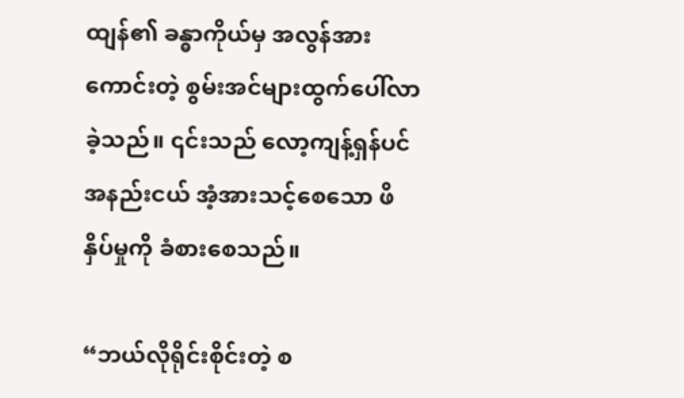ထျန်၏ ခန္ဓာကိုယ်မှ အလွန်အားကောင်းတဲ့ စွမ်းအင်များထွက်ပေါ်လာခဲ့သည်။ ၎င်းသည် လော့ကျန့်ရှန်ပင် အနည်းငယ် အံ့အားသင့်စေသော ဖိနှိပ်မှုကို ခံစားစေသည်။

“ဘယ်လိုရိုင်းစိုင်းတဲ့ စ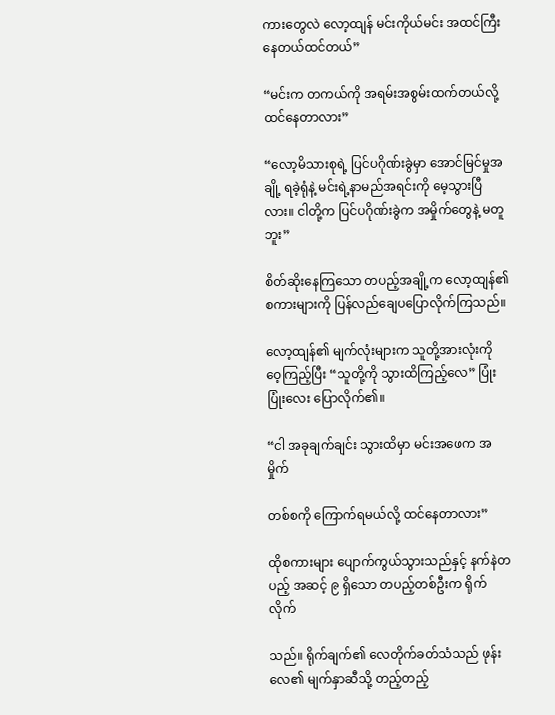ကားတွေလဲ လော့ထျန် မင်းကိုယ်မင်း အထင်ကြီးနေတယ်ထင်တယ်”

“မင်းက တကယ်ကို အရမ်းအစွမ်းထက်တယ်လို့ ထင်နေတာလား”

“လော့မိသားစုရဲ့ ပြင်ပဂိုဏ်းခွဲမှာ အောင်မြင်မှုအချို့ ရခဲ့ရုံနဲ့ မင်းရဲ့နာမည်အရင်းကို မေ့သွားပြီလား။ ငါတို့က ပြင်ပဂိုဏ်းခွဲက အမှိုက်တွေနဲ့ မတူဘူး”

စိတ်ဆိုးနေကြသော တပည့်အချို့က လော့ထျန်၏ စကားများကို ပြန်လည်ချေပပြောလိုက်ကြသည်။

လော့ထျန်၏ မျက်လုံးများက သူတို့အားလုံးကို ဝေ့ကြည့်ပြီး “သူတို့ကို သွားထိကြည့်လေ” ပြုံးပြုံးလေး ပြောလိုက်၏။

“ငါ အခုချက်ချင်း သွားထိမှာ မင်းအဖေက အမှိုက်

တစ်စကို ကြောက်ရမယ်လို့ ထင်နေတာလား”

ထိုစကားများ ပျောက်ကွယ်သွားသည်နှင့် နက်နဲတပည့် အဆင့် ၉ ရှိသော တပည့်တစ်ဦးက ရိုက်လိုက်

သည်။ ရိုက်ချက်၏ လေတိုက်ခတ်သံသည် ဖုန်းလေ၏ မျက်နှာဆီသို့ တည့်တည့်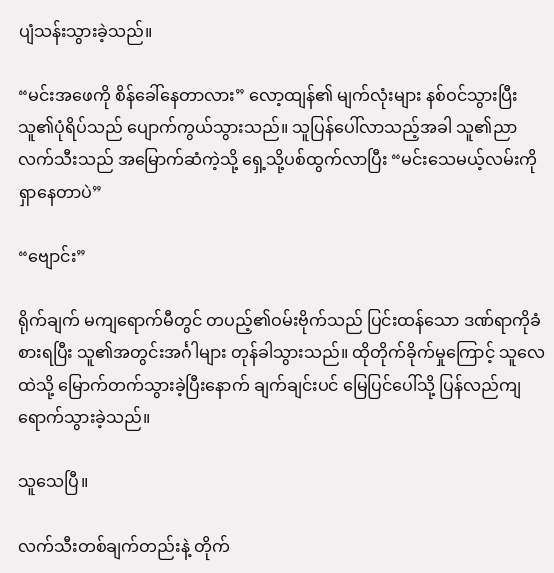ပျံသန်းသွားခဲ့သည်။

“မင်းအဖေကို စိန်ခေါ်နေတာလား” လော့ထျန်၏ မျက်လုံးများ နစ်ဝင်သွားပြီး သူ၏ပုံရိပ်သည် ပျောက်ကွယ်သွားသည်။ သူပြန်ပေါ်လာသည့်အခါ သူ၏ညာလက်သီးသည် အမြောက်ဆံကဲ့သို့ ရှေ့သို့ပစ်ထွက်လာပြီး “မင်းသေမယ့်လမ်းကို ရှာနေတာပဲ”

“ဗျောင်း”

ရိုက်ချက် မကျရောက်မီတွင် တပည့်၏ဝမ်းဗိုက်သည် ပြင်းထန်သော ဒဏ်ရာကိုခံစားရပြီး သူ၏အတွင်းအင်္ဂါများ တုန်ခါသွားသည်။ ထိုတိုက်ခိုက်မှုကြောင့် သူလေထဲသို့ မြောက်တက်သွားခဲ့ပြီးနောက် ချက်ချင်းပင် မြေပြင်ပေါ်သို့ ပြန်လည်ကျရောက်သွားခဲ့သည်။

သူသေပြီ။

လက်သီးတစ်ချက်တည်းနဲ့ တိုက်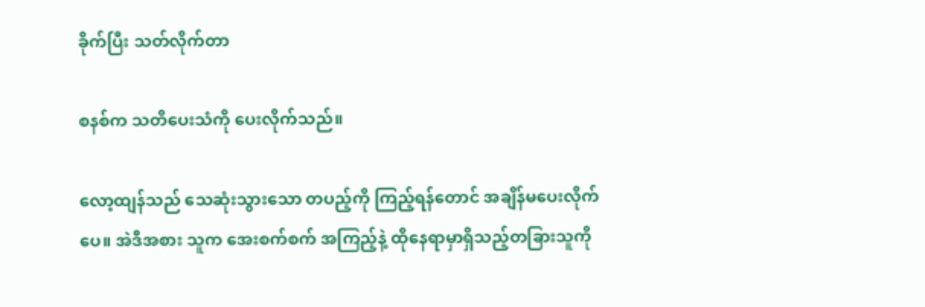ခိုက်ပြီး သတ်လိုက်တာ

စနစ်က သတိပေးသံကို ပေးလိုက်သည်။

လော့ထျန်သည် သေဆုံးသွားသော တပည့်ကို ကြည့်ရန်တောင် အချိန်မပေးလိုက်ပေ။ အဲဒီအစား သူက အေးစက်စက် အကြည့်နဲ့ ထိုနေရာမှာရှိသည့်တခြားသူကို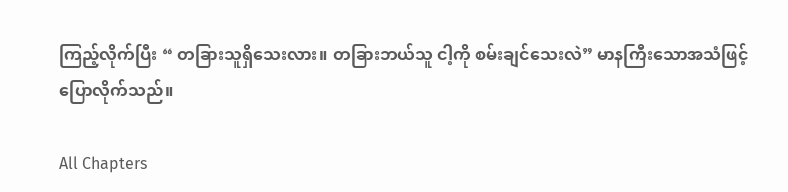ကြည့်လိုက်ပြီး “ တခြားသူရှိသေးလား။ တခြားဘယ်သူ ငါ့ကို စမ်းချင်သေးလဲ” မာနကြီးသောအသံဖြင့် ပြောလိုက်သည်။

All Chapters